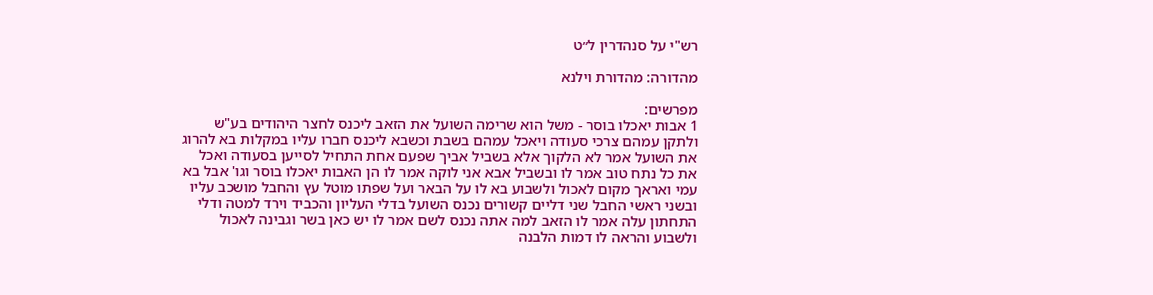רש"י על סנהדרין ל״ט

מהדורה: מהדורת וילנא

מפרשים:
1 אבות יאכלו בוסר - משל הוא שרימה השועל את הזאב ליכנס לחצר היהודים בע"ש ולתקן עמהם צרכי סעודה ויאכל עמהם בשבת וכשבא ליכנס חברו עליו במקלות בא להרוג את השועל אמר לא הלקוך אלא בשביל אביך שפעם אחת התחיל לסייען בסעודה ואכל את כל נתח טוב אמר לו ובשביל אבא אני לוקה אמר לו הן האבות יאכלו בוסר וגו' אבל בא עמי ואראך מקום לאכול ולשבוע בא לו על הבאר ועל שפתו מוטל עץ והחבל מושכב עליו ובשני ראשי החבל שני דליים קשורים נכנס השועל בדלי העליון והכביד וירד למטה ודלי התחתון עלה אמר לו הזאב למה אתה נכנס לשם אמר לו יש כאן בשר וגבינה לאכול ולשבוע והראה לו דמות הלבנה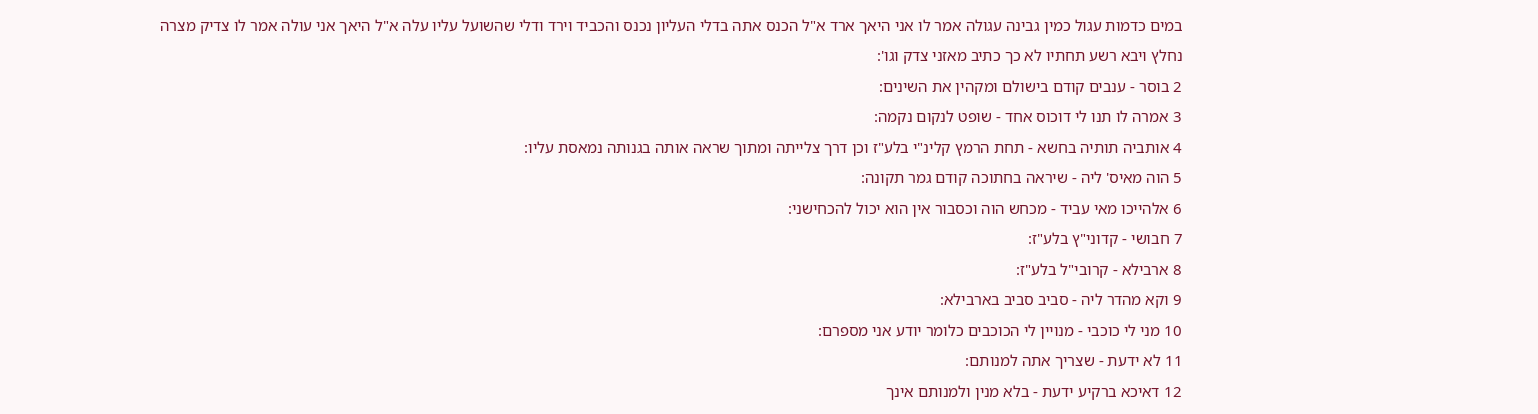במים כדמות עגול כמין גבינה עגולה אמר לו אני היאך ארד א"ל הכנס אתה בדלי העליון נכנס והכביד וירד ודלי שהשועל עליו עלה א"ל היאך אני עולה אמר לו צדיק מצרה נחלץ ויבא רשע תחתיו לא כך כתיב מאזני צדק וגו':
2 בוסר - ענבים קודם בישולם ומקהין את השינים:
3 אמרה לו תנו לי דוכוס אחד - שופט לנקום נקמה:
4 אותביה תותיה בחשא - תחת הרמץ קלינ"י בלע"ז וכן דרך צלייתה ומתוך שראה אותה בגנותה נמאסת עליו:
5 הוה מאיס' ליה - שיראה בחתוכה קודם גמר תקונה:
6 אלהייכו מאי עביד - מכחש הוה וכסבור אין הוא יכול להכחישני:
7 חבושי - קדוני"ץ בלע"ז:
8 ארבילא - קרובי"ל בלע"ז:
9 וקא מהדר ליה - סביב סביב בארבילא:
10 מני לי כוכבי - מנויין לי הכוכבים כלומר יודע אני מספרם:
11 לא ידעת - שצריך אתה למנותם:
12 דאיכא ברקיע ידעת - בלא מנין ולמנותם אינך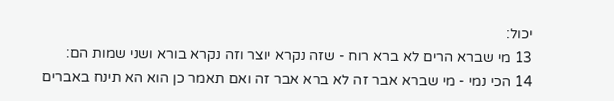יכול:
13 מי שברא הרים לא ברא רוח - שזה נקרא יוצר וזה נקרא בורא ושני שמות הם:
14 הכי נמי - מי שברא אבר זה לא ברא אבר זה ואם תאמר כן הוא הא תינח באברים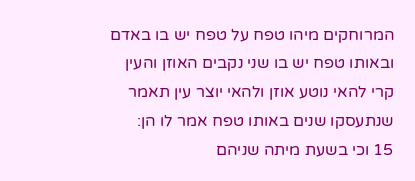המרוחקים מיהו טפח על טפח יש בו באדם ובאותו טפח יש בו שני נקבים האוזן והעין קרי להאי נוטע אוזן ולהאי יוצר עין תאמר שנתעסקו שנים באותו טפח אמר לו הן:
15 וכי בשעת מיתה שניהם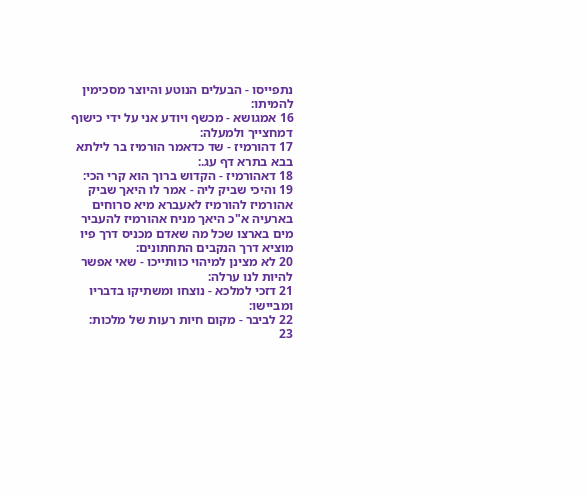נתפייסו - הבעלים הנוטע והיוצר מסכימין להמיתו:
16 אמגושא - מכשף ויודע אני על ידי כישוף דמחצייך ולמעלה:
17 דהורמיז - שד כדאמר הורמיז בר לילתא בבא בתרא דף עג.:
18 דאהורמיז - הקדוש ברוך הוא קרי הכי:
19 והיכי שביק ליה - אמר לו היאך שביק אהורמיז להורמיז לאעברא מיא סרוחים בארעיה א"כ היאך מניח אהורמיז להעביר מים בארצו שכל מה שאדם מכניס דרך פיו מוציא דרך הנקבים התחתונים:
20 לא מצינן למיהוי כוותייכו - שאי אפשר להיות לנו ערלה:
21 דזכי למלכא - נוצחו ומשתיקו בדבריו ומביישו:
22 לביבר - מקום חיות רעות של מלכות:
23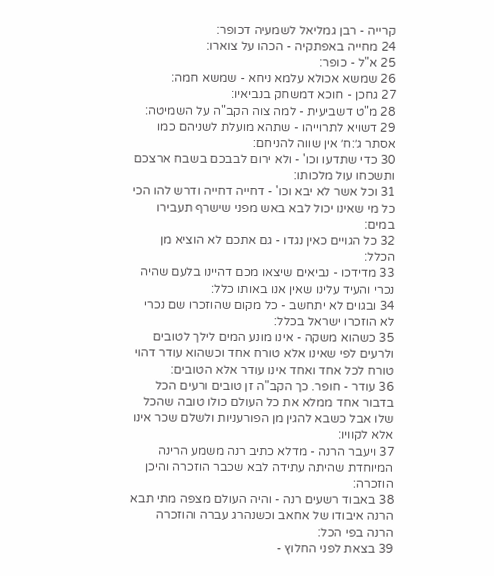קרייה - רבן גמליאל לשמעיה דכופר:
24 מחייה באפתקיה - הכהו על צוארו:
25 א"ל - כופר:
26 שמשא אכולא עלמא ניחא - שמשא חמה:
27 גחכן - חוכא דמשחק בנביאיו:
28 מ"ט דשביעית - למה צוה הקב"ה על השמיטה:
29 דשויא לתרוייהו - שתהא מועלת לשניהם כמו אסתר ג׳:ח׳ אין שווה להניחם:
30 כדי שתדעו וכו' - ולא ירום לבבכם בשבח ארצכם ותשכחו עול מלכותו:
31 וכל אשר לא יבא וכו' - דחייה דחייה ודרש להו הכי כל מי שאינו יכול לבא באש מפני שישרף תעבירו במים:
32 כל הגויים כאין נגדו - גם אתכם לא הוציא מן הכלל:
33 מדידכו - נביאים שיצאו מכם דהיינו בלעם שהיה נכרי והעיד עלינו שאין אנו באותו כלל:
34 ובגוים לא יתחשב - כל מקום שהוזכרו שם נכרי לא הוזכרו ישראל בכלל:
35 כשהוא משקה - אינו מונע המים לילך לטובים ולרעים לפי שאינו אלא טורח אחד וכשהוא עודר דהוי טורח לכל אחד ואחד אינו עודר אלא הטובים:
36 עודר - חופר. כך הקב"ה זן טובים ורעים הכל בדבור אחד ממלא את כל העולם כולו טובה שהכל שלו אבל כשבא להגין מן הפורעניות ולשלם שכר אינו אלא לקוויו:
37 ויעבר הרנה - מדלא כתיב רנה משמע הרינה המיוחדת שהיתה עתידה לבא שכבר הוזכרה והיכן הוזכרה:
38 באבוד רשעים רנה - והיה העולם מצפה מתי תבא הרנה איבודו של אחאב וכשנהרג עברה והוזכרה הרנה בפי הכל:
39 בצאת לפני החלוץ -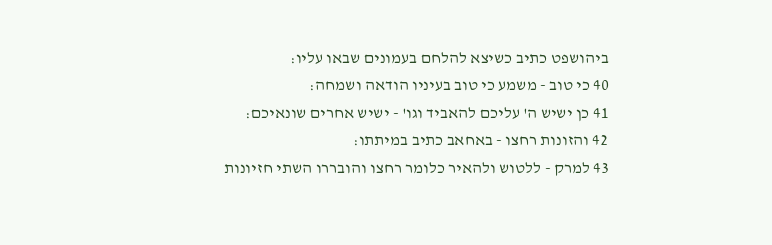ביהושפט כתיב כשיצא להלחם בעמונים שבאו עליו:
40 כי טוב - משמע כי טוב בעיניו הודאה ושמחה:
41 כן ישיש ה' עליכם להאביד וגו' - ישיש אחרים שונאיכם:
42 והזונות רחצו - באחאב כתיב במיתתו:
43 למרק - ללטוש ולהאיר כלומר רחצו והובררו השתי חזיונות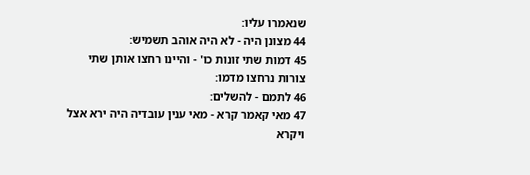שנאמרו עליו:
44 מצונן היה - לא היה אוהב תשמיש:
45 דמות שתי זונות כו' - והיינו רחצו אותן שתי צורות נרחצו מדמו:
46 לתמם - להשלים:
47 מאי קאמר קרא - מאי ענין עובדיה היה ירא אצל ויקרא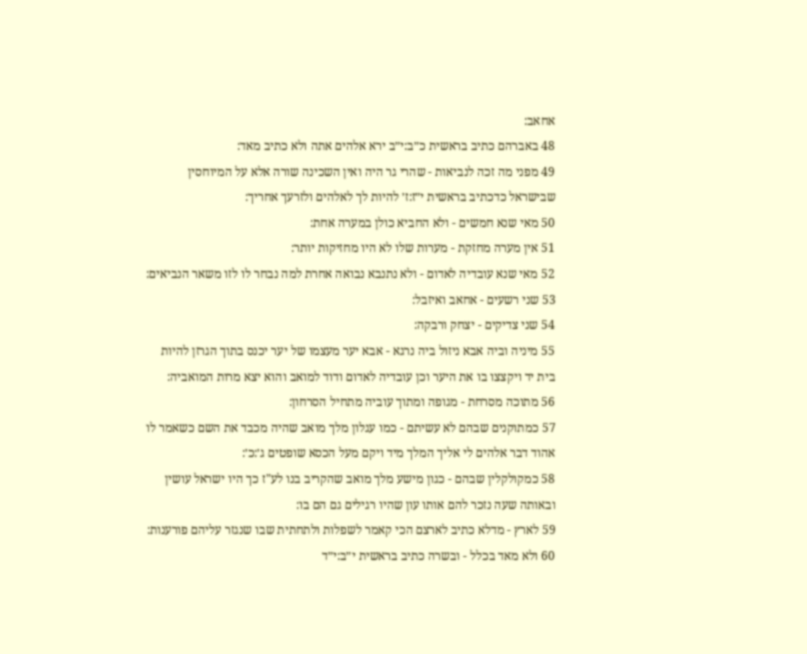אחאב:
48 באברהם כתיב בראשית כ״ב:י״ב ירא אלהים אתה ולא כתיב מאד:
49 מפני מה זכה לנביאות - שהרי גר היה ואין השכינה שורה אלא על המיוחסין שבישראל כדכתיב בראשית י״ז:ז׳ להיות לך לאלהים ולזרעך אחריך:
50 מאי שנא חמשים - ולא החביא כולן במערה אחת:
51 אין מערה מחזקת - מערות שלו לא היו מחזיקות יותר:
52 מאי שנא עובדיה לאדום - ולא נתנבא נבואה אחרת למה נבחר לו לזו משאר הנביאים:
53 שני רשעים - אחאב ואיזבל:
54 שני צדיקים - יצחק ורבקה:
55 מיניה וביה אבא ניזול ביה נרגא - אבא יער מעצמו של יער יכנס בתוך הגרזן להיות בית יד ויקצצו בו את היער וכן עובדיה לאדום ודוד למואב והוא יצא מרות המואביה:
56 מתוכה מסרחת - מגופה ומתוך עוביה מתחיל הסרחון:
57 כמתוקנים שבהם לא עשיתם - כמו עגלון מלך מואב שהיה מכבד את השם כשאמר לו אהוד דבר אלהים לי אליך המלך מיד ויקם מעל הכסא שופטים ג׳:כ׳:
58 כמקולקלין שבהם - כגון מישע מלך מואב שהקריב בנו לע"ז כך היו ישראל עושין ובאותה שעה נזכר להם אותו עון שהיו רגילים גם הם בו:
59 לארץ - מדלא כתיב לארצם הכי קאמר לשפלות ולתחתית שבו שנגזר עליהם פורענות:
60 ולא מאד בכלל - ובשרה כתיב בראשית י״ב:י״ד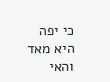כי יפה היא מאד והאי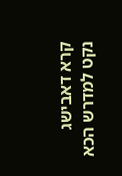קרא דאבישג נקט למדרש הכא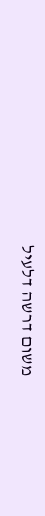משום דרשה דלעיל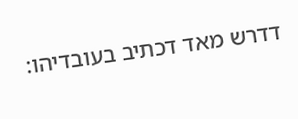דדרש מאד דכתיב בעובדיהו: